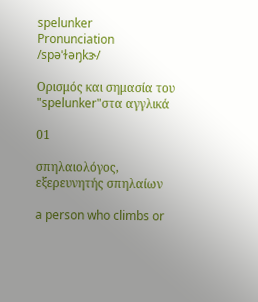spelunker
Pronunciation
/spəˈɫəŋkɝ/

Ορισμός και σημασία του "spelunker"στα αγγλικά

01

σπηλαιολόγος, εξερευνητής σπηλαίων

a person who climbs or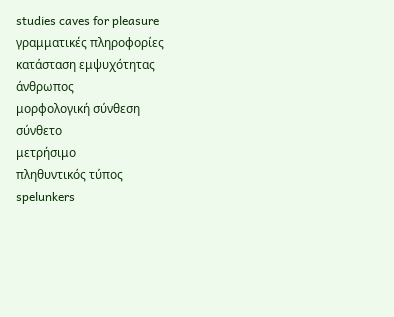studies caves for pleasure
γραμματικές πληροφορίες
κατάσταση εμψυχότητας
άνθρωπος
μορφολογική σύνθεση
σύνθετο
μετρήσιμο
πληθυντικός τύπος
spelunkers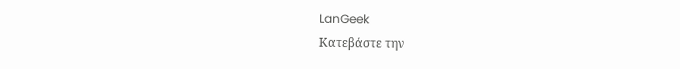LanGeek
Κατεβάστε την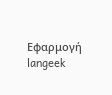Εφαρμογή
langeek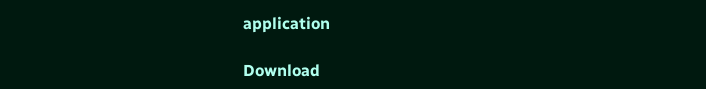application

Download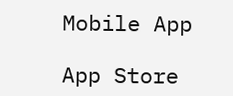Mobile App

App Store